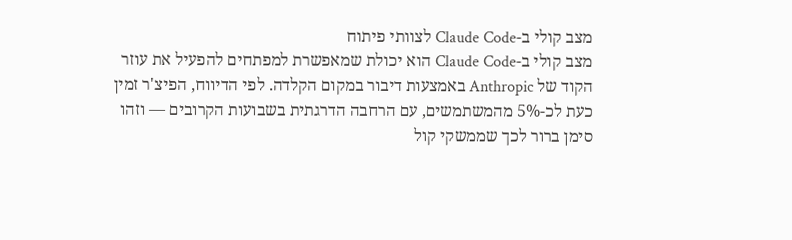מצב קולי ב-Claude Code לצוותי פיתוח
מצב קולי ב-Claude Code הוא יכולת שמאפשרת למפתחים להפעיל את עוזר הקוד של Anthropic באמצעות דיבור במקום הקלדה. לפי הדיווח, הפיצ'ר זמין כעת לכ-5% מהמשתמשים, עם הרחבה הדרגתית בשבועות הקרובים — וזהו סימן ברור לכך שממשקי קול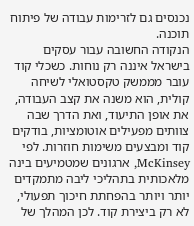נכנסים גם לזרימות עבודה של פיתוח תוכנה.
הנקודה החשובה עבור עסקים בישראל איננה רק נוחות. כשכלי קוד עובר מממשק טקסטואלי לשיחה קולית, הוא משנה את קצב העבודה, את אופן התיעוד, ואת הדרך שבה צוותים מפעילים אוטומציות, בודקים קוד ומבצעים משימות חוזרות. לפי McKinsey, ארגונים שמטמיעים בינה מלאכותית בתהליכי ליבה מתמקדים יותר ויותר בהפחתת חיכוך תפעולי, לא רק ביצירת קוד. לכן המהלך של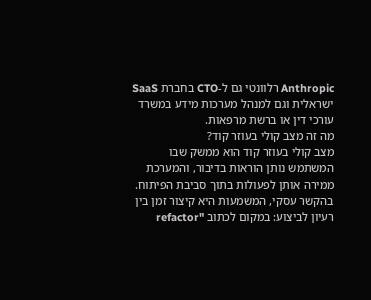Anthropic רלוונטי גם ל-CTO בחברת SaaS ישראלית וגם למנהל מערכות מידע במשרד עורכי דין או ברשת מרפאות.
מה זה מצב קולי בעוזר קוד?
מצב קולי בעוזר קוד הוא ממשק שבו המשתמש נותן הוראות בדיבור, והמערכת ממירה אותן לפעולות בתוך סביבת הפיתוח. בהקשר עסקי, המשמעות היא קיצור זמן בין רעיון לביצוע: במקום לכתוב "refactor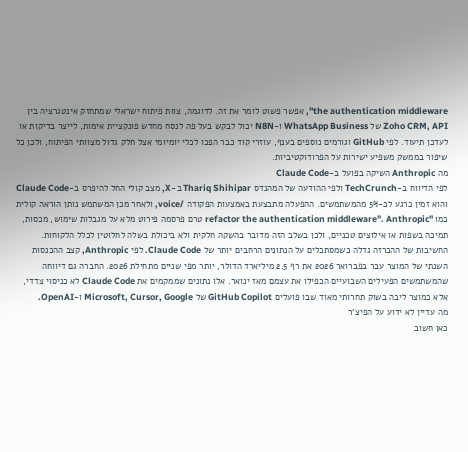the authentication middleware", אפשר פשוט לומר את זה. לדוגמה, צוות פיתוח ישראלי שמתחזק אינטגרציה בין Zoho CRM, API של WhatsApp Business ו-N8N יכול לבקש בעל פה לנסח מחדש פונקציית אימות, לייצר בדיקות או לעדכן תיעוד. לפי GitHub וגורמים נוספים בענף, עוזרי קוד כבר הפכו לכלי יומיומי אצל חלק גדול מצוותי הפיתוח, ולכן כל שיפור בממשק משפיע ישירות על הפרודוקטיביות.
מה Anthropic השיקה בפועל ב-Claude Code
לפי הדיווח ב-TechCrunch ולפי ההודעה של המהנדס Thariq Shihipar ב-X, מצב קולי החל להיפרס ב-Claude Code והוא זמין כרגע לכ-5% מהמשתמשים. ההפעלה מתבצעת באמצעות הפקודה /voice, ולאחר מכן המשתמש נותן הוראה קולית כמו "refactor the authentication middleware". Anthropic טרם פרסמה פירוט מלא על מגבלות שימוש, מכסות, תמיכה בשפות או אילוצים טכניים, ולכן בשלב הזה מדובר בהשקה חלקית ולא ביכולת בשלה לחלוטין לכלל הלקוחות.
החשיבות של ההכרזה גדלה כשמסתכלים על הנתונים הרחבים יותר של Claude Code. לפי Anthropic, קצב ההכנסות השנתי של המוצר עבר בפברואר 2026 את רף 2.5 מיליארד הדולר, יותר מפי שניים מתחילת 2026. החברה גם דיווחה שהמשתמשים הפעילים השבועיים הכפילו את עצמם מאז ינואר. אלו נתונים שממקמים את Claude Code לא כניסוי צדדי, אלא כמוצר ליבה בשוק תחרותי מאוד שבו פועלים GitHub Copilot של Microsoft, Cursor, Google ו-OpenAI.
מה עדיין לא ידוע על הפיצ'ר
כאן חשוב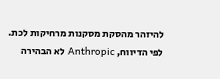להיזהר מהסקת מסקנות מרחיקות לכת. לפי הדיווח, Anthropic לא הבהירה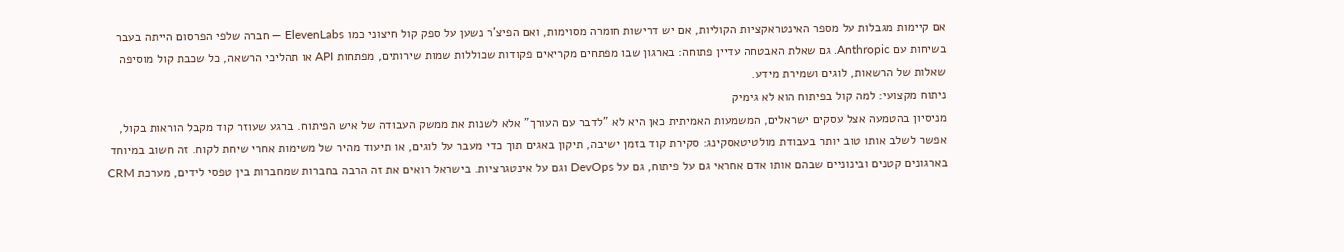אם קיימות מגבלות על מספר האינטראקציות הקוליות, אם יש דרישות חומרה מסוימות, ואם הפיצ'ר נשען על ספק קול חיצוני כמו ElevenLabs — חברה שלפי הפרסום הייתה בעבר בשיחות עם Anthropic. גם שאלת האבטחה עדיין פתוחה: בארגון שבו מפתחים מקריאים פקודות שכוללות שמות שירותים, מפתחות API או תהליכי הרשאה, כל שכבת קול מוסיפה שאלות של הרשאות, לוגים ושמירת מידע.
ניתוח מקצועי: למה קול בפיתוח הוא לא גימיק
מניסיון בהטמעה אצל עסקים ישראלים, המשמעות האמיתית כאן היא לא "לדבר עם העורך" אלא לשנות את ממשק העבודה של איש הפיתוח. ברגע שעוזר קוד מקבל הוראות בקול, אפשר לשלב אותו טוב יותר בעבודת מולטיטאסקינג: סקירת קוד בזמן ישיבה, תיקון באגים תוך כדי מעבר על לוגים, או תיעוד מהיר של משימות אחרי שיחת לקוח. זה חשוב במיוחד בארגונים קטנים ובינוניים שבהם אותו אדם אחראי גם על פיתוח, גם על DevOps וגם על אינטגרציות. בישראל רואים את זה הרבה בחברות שמחברות בין טפסי לידים, מערכת CRM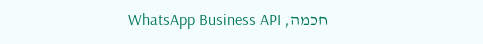חכמה, WhatsApp Business API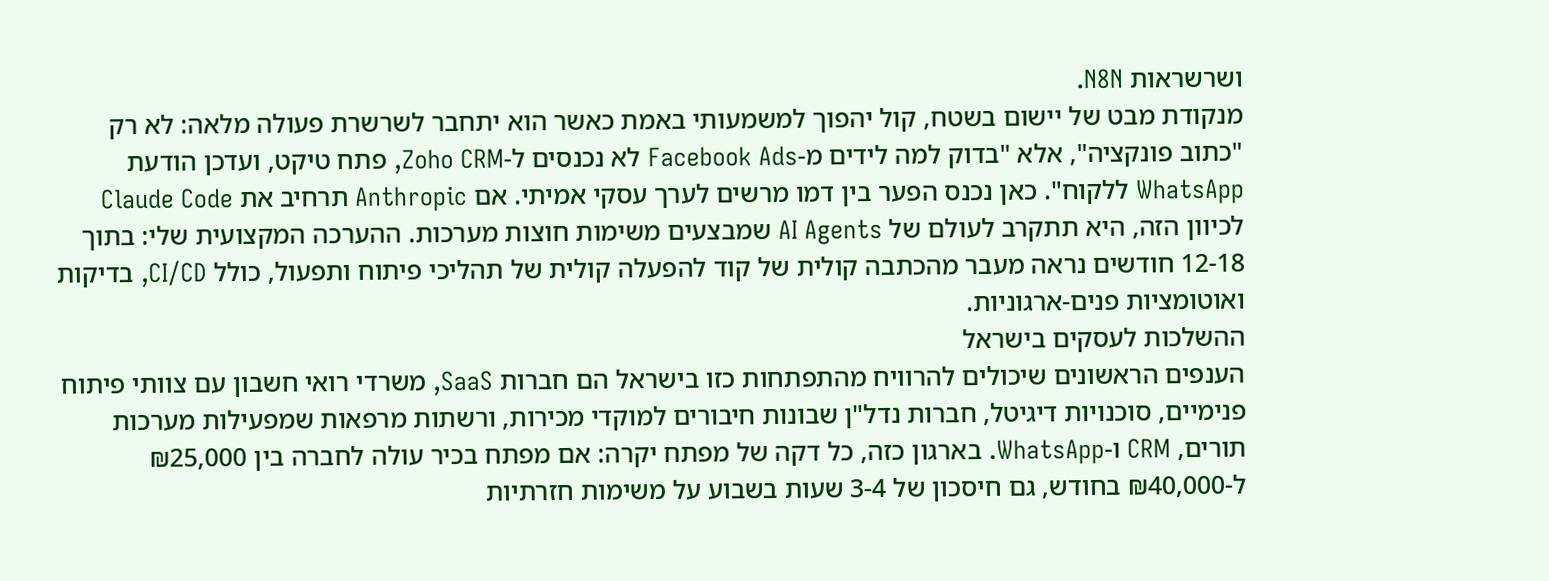ושרשראות N8N.
מנקודת מבט של יישום בשטח, קול יהפוך למשמעותי באמת כאשר הוא יתחבר לשרשרת פעולה מלאה: לא רק "כתוב פונקציה", אלא "בדוק למה לידים מ-Facebook Ads לא נכנסים ל-Zoho CRM, פתח טיקט, ועדכן הודעת WhatsApp ללקוח". כאן נכנס הפער בין דמו מרשים לערך עסקי אמיתי. אם Anthropic תרחיב את Claude Code לכיוון הזה, היא תתקרב לעולם של AI Agents שמבצעים משימות חוצות מערכות. ההערכה המקצועית שלי: בתוך 12-18 חודשים נראה מעבר מהכתבה קולית של קוד להפעלה קולית של תהליכי פיתוח ותפעול, כולל CI/CD, בדיקות ואוטומציות פנים-ארגוניות.
ההשלכות לעסקים בישראל
הענפים הראשונים שיכולים להרוויח מהתפתחות כזו בישראל הם חברות SaaS, משרדי רואי חשבון עם צוותי פיתוח פנימיים, סוכנויות דיגיטל, חברות נדל"ן שבונות חיבורים למוקדי מכירות, ורשתות מרפאות שמפעילות מערכות תורים, CRM ו-WhatsApp. בארגון כזה, כל דקה של מפתח יקרה: אם מפתח בכיר עולה לחברה בין ₪25,000 ל-₪40,000 בחודש, גם חיסכון של 3-4 שעות בשבוע על משימות חזרתיות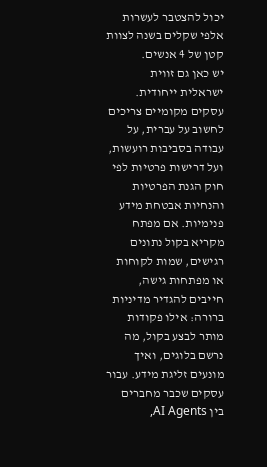יכול להצטבר לעשרות אלפי שקלים בשנה לצוות קטן של 4 אנשים.
יש כאן גם זווית ישראלית ייחודית. עסקים מקומיים צריכים לחשוב על עברית, על עבודה בסביבות רועשות, ועל דרישות פרטיות לפי חוק הגנת הפרטיות והנחיות אבטחת מידע פנימיות. אם מפתח מקריא בקול נתונים רגישים, שמות לקוחות או מפתחות גישה, חייבים להגדיר מדיניות ברורה: אילו פקודות מותר לבצע בקול, מה נרשם בלוגים, ואיך מונעים זליגת מידע. עבור עסקים שכבר מחברים בין AI Agents,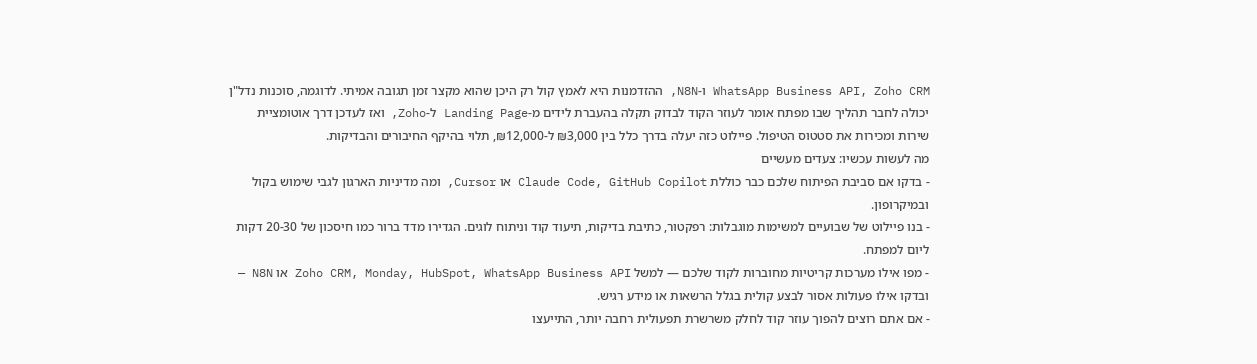WhatsApp Business API, Zoho CRM ו-N8N, ההזדמנות היא לאמץ קול רק היכן שהוא מקצר זמן תגובה אמיתי. לדוגמה, סוכנות נדל"ן יכולה לחבר תהליך שבו מפתח אומר לעוזר הקוד לבדוק תקלה בהעברת לידים מ-Landing Page ל-Zoho, ואז לעדכן דרך אוטומציית שירות ומכירות את סטטוס הטיפול. פיילוט כזה יעלה בדרך כלל בין ₪3,000 ל-₪12,000, תלוי בהיקף החיבורים והבדיקות.
מה לעשות עכשיו: צעדים מעשיים
- בדקו אם סביבת הפיתוח שלכם כבר כוללת Claude Code, GitHub Copilot או Cursor, ומה מדיניות הארגון לגבי שימוש בקול ובמיקרופון.
- בנו פיילוט של שבועיים למשימות מוגבלות: רפקטור, כתיבת בדיקות, תיעוד קוד וניתוח לוגים. הגדירו מדד ברור כמו חיסכון של 20-30 דקות ליום למפתח.
- מפו אילו מערכות קריטיות מחוברות לקוד שלכם — למשל Zoho CRM, Monday, HubSpot, WhatsApp Business API או N8N — ובדקו אילו פעולות אסור לבצע קולית בגלל הרשאות או מידע רגיש.
- אם אתם רוצים להפוך עוזר קוד לחלק משרשרת תפעולית רחבה יותר, התייעצו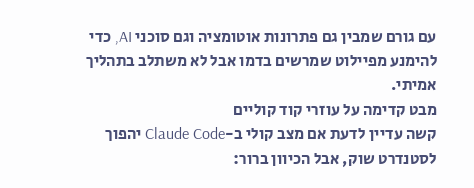עם גורם שמבין גם פתרונות אוטומציה וגם סוכני AI, כדי להימנע מפיילוט שמרשים בדמו אבל לא משתלב בתהליך אמיתי.
מבט קדימה על עוזרי קוד קוליים
קשה עדיין לדעת אם מצב קולי ב-Claude Code יהפוך לסטנדרט שוק, אבל הכיוון ברור: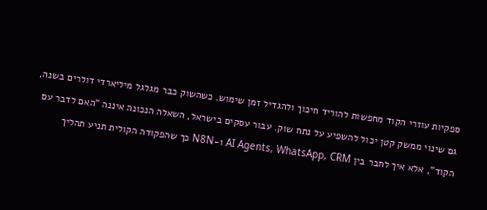ספקיות עוזרי הקוד מחפשות להוריד חיכוך ולהגדיל זמן שימוש. כשהשוק כבר מגלגל מיליארדי דולרים בשנה, גם שינוי ממשק קטן יכול להשפיע על נתח שוק. עבור עסקים בישראל, השאלה הנכונה איננה "האם לדבר עם הקוד", אלא איך לחבר בין AI Agents, WhatsApp, CRM ו-N8N כך שהפקודה הקולית תניע תהליך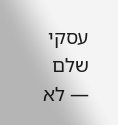עסקי שלם — לא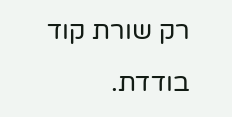רק שורת קוד בודדת.